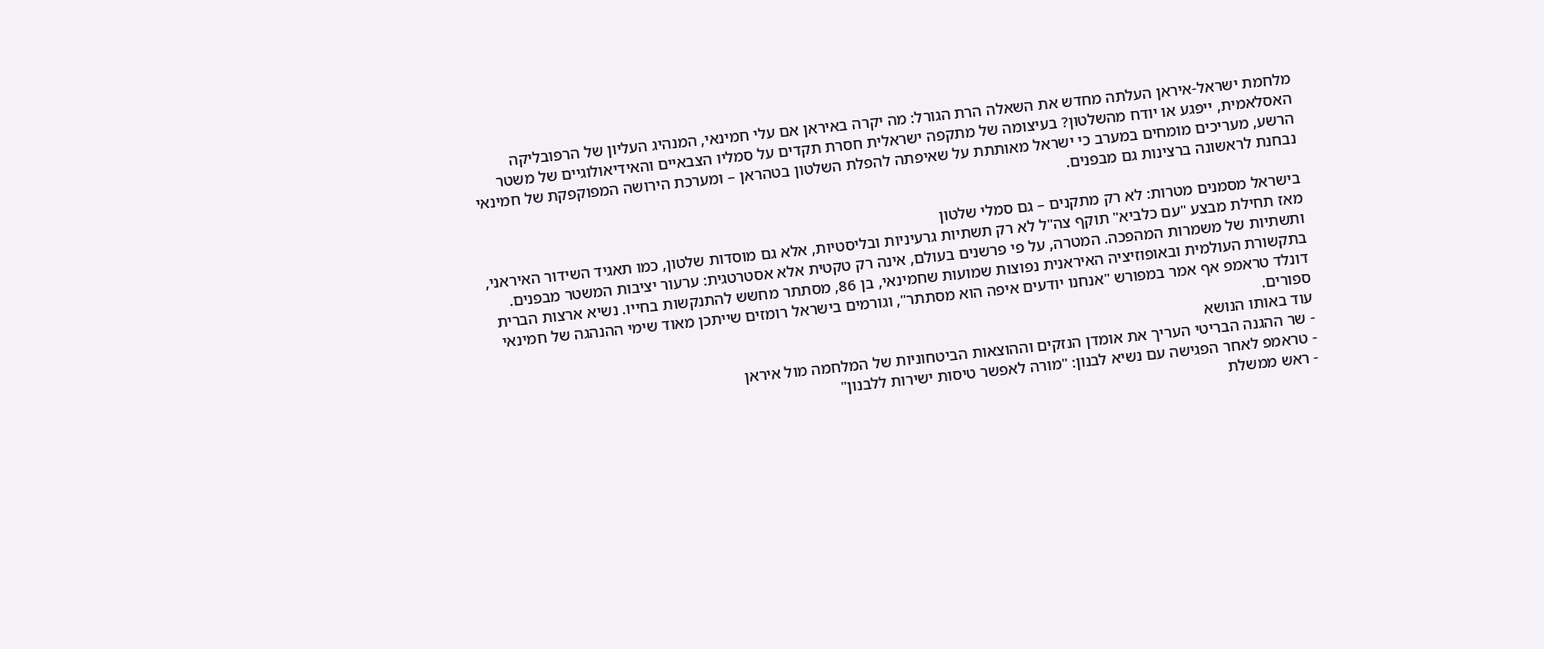מלחמת ישראל-איראן העלתה מחדש את השאלה הרת הגורל: מה יקרה באיראן אם עלי חמינאי, המנהיג העליון של הרפובליקה האסלאמית, ייפגע או יודח מהשלטון? בעיצומה של מתקפה ישראלית חסרת תקדים על סמליו הצבאיים והאידיאולוגיים של משטר הרשע, מעריכים מומחים במערב כי ישראל מאותתת על שאיפתה להפלת השלטון בטהראן – ומערכת הירושה המפוקפקת של חמינאי נבחנת לראשונה ברצינות גם מבפנים.

בישראל מסמנים מטרות: לא רק מתקנים – גם סמלי שלטון
מאז תחילת מבצע "עם כלביא" תוקף צה"ל לא רק תשתיות גרעיניות ובליסטיות, אלא גם מוסדות שלטון, כמו תאגיד השידור האיראני, ותשתיות של משמרות המהפכה. המטרה, על פי פרשנים בעולם, אינה רק טקטית אלא אסטרטגית: ערעור יציבות המשטר מבפנים.
בתקשורת העולמית ובאופוזיציה האיראנית נפוצות שמועות שחמינאי, בן 86, מסתתר מחשש להתנקשות בחייו. נשיא ארצות הברית דונלד טראמפ אף אמר במפורש "אנחנו יודעים איפה הוא מסתתר", וגורמים בישראל רומזים שייתכן מאוד שימי ההנהגה של חמינאי ספורים.
עוד באותו הנושא
- שר ההגנה הבריטי העריך את אומדן הנזקים וההוצאות הביטחוניות של המלחמה מול איראן
- טראמפ לאחר הפגישה עם נשיא לבנון: "מורה לאפשר טיסות ישירות ללבנון"
- ראש ממשלת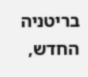בריטניה החדש,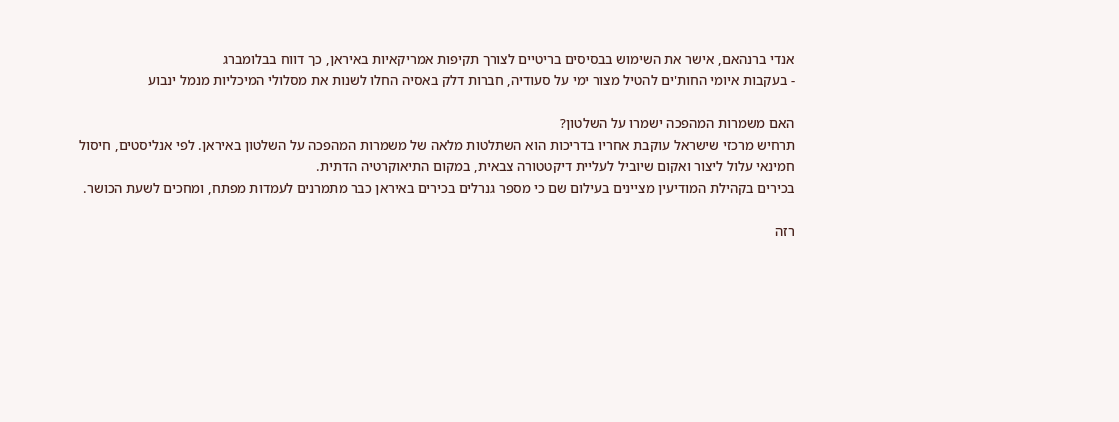אנדי ברנהאם, אישר את השימוש בבסיסים בריטיים לצורך תקיפות אמריקאיות באיראן, כך דווח בבלומברג
- בעקבות איומי החות'ים להטיל מצור ימי על סעודיה, חברות דלק באסיה החלו לשנות את מסלולי המיכליות מנמל ינבוע

האם משמרות המהפכה ישמרו על השלטון?
תרחיש מרכזי שישראל עוקבת אחריו בדריכות הוא השתלטות מלאה של משמרות המהפכה על השלטון באיראן. לפי אנליסטים, חיסול חמינאי עלול ליצור ואקום שיוביל לעליית דיקטטורה צבאית, במקום התיאוקרטיה הדתית.
בכירים בקהילת המודיעין מציינים בעילום שם כי מספר גנרלים בכירים באיראן כבר מתמרנים לעמדות מפתח, ומחכים לשעת הכושר.

רזה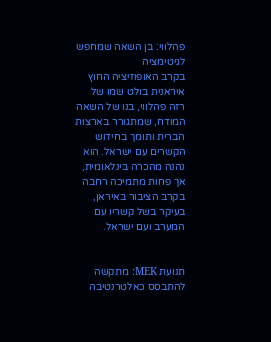פהלווי: בן השאה שמחפש לגיטימציה
בקרב האופוזיציה החוץ איראנית בולט שמו של רזה פהלווי, בנו של השאה המודח, שמתגורר בארצות הברית ותומך בחידוש הקשרים עם ישראל. הוא נהנה מהכרה בינלאומית, אך פחות מתמיכה רחבה בקרב הציבור באיראן, בעיקר בשל קשריו עם המערב ועם ישראל.


תנועת MEK: מתקשה להתבסס כאלטרנטיבה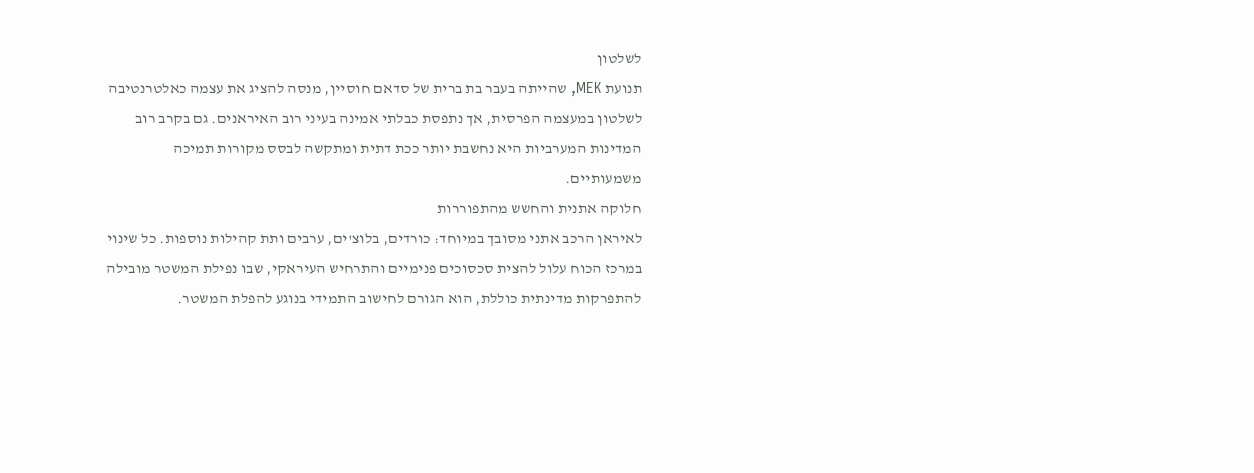לשלטון
תנועת MEK, שהייתה בעבר בת ברית של סדאם חוסיין, מנסה להציג את עצמה כאלטרנטיבה לשלטון במעצמה הפרסית, אך נתפסת כבלתי אמינה בעיני רוב האיראנים. גם בקרב רוב המדינות המערביות היא נחשבת יותר ככת דתית ומתקשה לבסס מקורות תמיכה משמעותיים.
חלוקה אתנית והחשש מהתפוררות
לאיראן הרכב אתני מסובך במיוחד: כורדים, בלוצ'ים, ערבים ותת קהילות נוספות. כל שינוי במרכז הכוח עלול להצית סכסוכים פנימיים והתרחיש העיראקי, שבו נפילת המשטר מובילה להתפרקות מדינתית כוללת, הוא הגורם לחישוב התמידי בנוגע להפלת המשטר.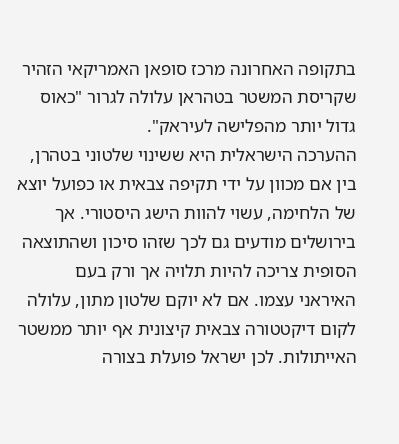בתקופה האחרונה מרכז סופאן האמריקאי הזהיר שקריסת המשטר בטהראן עלולה לגרור "כאוס גדול יותר מהפלישה לעיראק".
ההערכה הישראלית היא ששינוי שלטוני בטהרן, בין אם מכוון על ידי תקיפה צבאית או כפועל יוצא של הלחימה, עשוי להוות הישג היסטורי. אך בירושלים מודעים גם לכך שזהו סיכון ושהתוצאה הסופית צריכה להיות תלויה אך ורק בעם האיראני עצמו. אם לא יוקם שלטון מתון, עלולה לקום דיקטטורה צבאית קיצונית אף יותר ממשטר האייתולות. לכן ישראל פועלת בצורה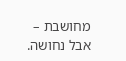מחושבת – אבל נחושה.